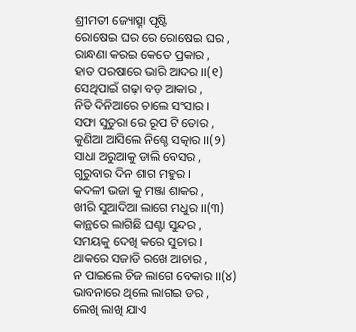ଶ୍ରୀମତୀ ଜ୍ୟୋତ୍ସ୍ନା ପୃଷ୍ଟି
ରୋଷେଇ ଘର ରେ ରୋଷେଇ ଘର ,
ରାନ୍ଧଣା କରଇ କେତେ ପ୍ରକାର ,
ହାତ ପରଷାରେ ଭାରି ଆଦର ।।(୧)
ସେଥିପାଇଁ ଗଢ଼ା ବଡ଼ ଆକାର ,
ନିତି ଦିନିଆରେ ଚାଲେ ସଂସାର ।
ସଫା ସୁତୁରା ରେ ରୂପ ଟି ତୋର ,
କୁଣିଆ ଆସିଲେ ନିଶ୍ଚେ ସତ୍କାର ।।(୨)
ସାଧା ଅରୁଆକୁ ଡାଲି ବେସର ,
ଗୁରୁବାର ଦିନ ଶାଗ ମହୁର ।
କଦଳୀ ଭଜା କୁ ମଞ୍ଜା ଶାକର ,
ଖୀରି ସୁଆଦିଆ ଲାଗେ ମଧୁର ।।(୩)
କାନ୍ଥରେ ଲାଗିଛି ଘଣ୍ଟା ସୁନ୍ଦର ,
ସମୟକୁ ଦେଖି କରେ ସୁଚାର ।
ଥାକରେ ସଜାଡି ରଖେ ଆଚାର ,
ନ ପାଇଲେ ଚିଜ ଲାଗେ ବେକାର ।।(୪)
ଭାବନାରେ ଥିଲେ ଲାଗଇ ଡର ,
ଲେଖି ଲାଖି ଯାଏ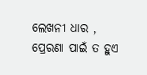ଲେଖନୀ ଧାର ,
ପ୍ରେରଣା ପାଇଁ ତ ହୁଏ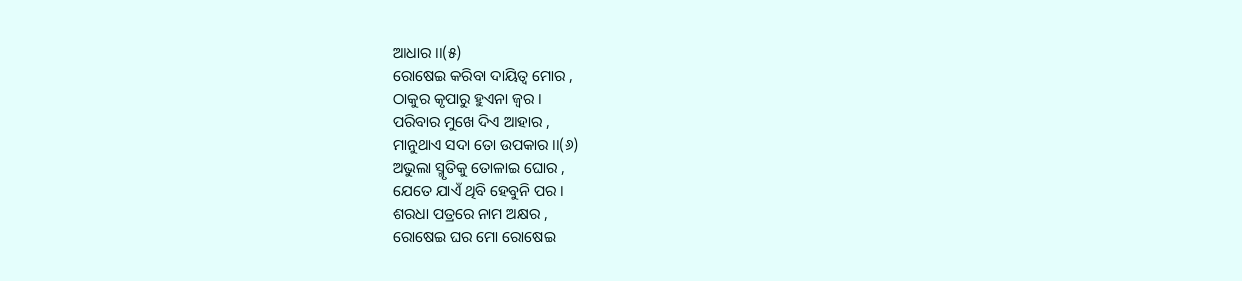ଆଧାର ।।(୫)
ରୋଷେଇ କରିବା ଦାୟିତ୍ଵ ମୋର ,
ଠାକୁର କୃପାରୁ ହୁଏନା ଜ୍ଵର ।
ପରିବାର ମୁଖେ ଦିଏ ଆହାର ,
ମାନୁଥାଏ ସଦା ତୋ ଉପକାର ।।(୬)
ଅଭୁଲା ସ୍ମୃତିକୁ ତୋଳାଇ ଘୋର ,
ଯେତେ ଯାଏଁ ଥିବି ହେବୁନି ପର ।
ଶରଧା ପତ୍ରରେ ନାମ ଅକ୍ଷର ,
ରୋଷେଇ ଘର ମୋ ରୋଷେଇ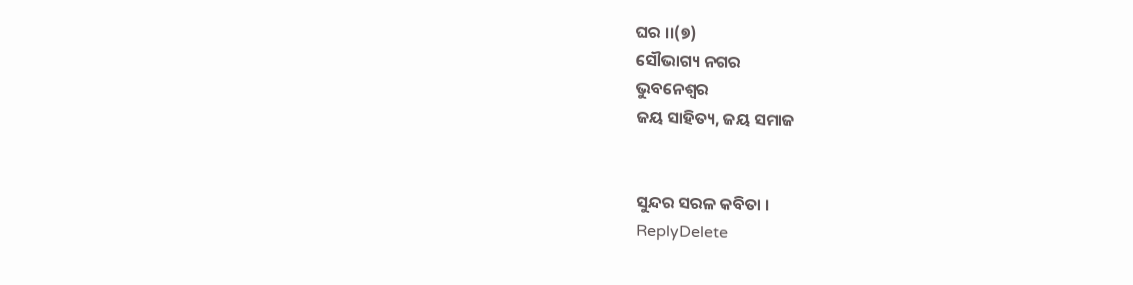ଘର ।।(୭)
ସୌଭାଗ୍ୟ ନଗର
ଭୁବନେଶ୍ବର
ଜୟ ସାହିତ୍ୟ, ଜୟ ସମାଜ


ସୁନ୍ଦର ସରଳ କବିତା ।
ReplyDelete